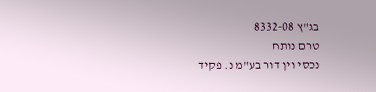בג"ץ 8332-08
טרם נותח
נכסי וין דור בע"מ נ. פקיד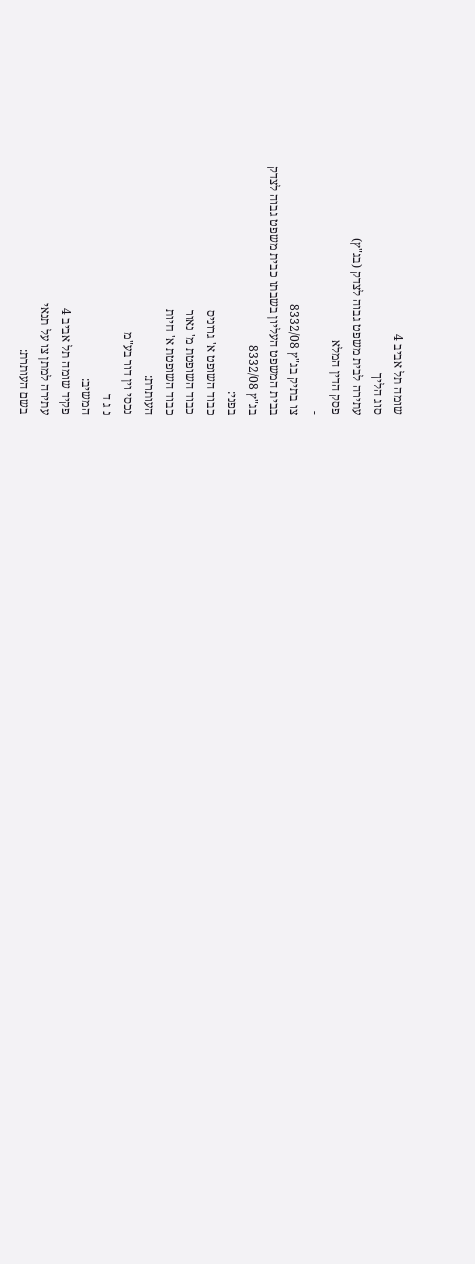שומה תל אביב 4
סוג הליך
עתירה לבית משפט גבוה לצדק (בג"ץ)
פסק הדין המלא
-
צו בתיק בג"ץ 8332/08
בבית המשפט העליון בשבתו כבית משפט גבוה לצדק
בג"ץ 8332/08
בפני:
כבוד השופט א' גרוניס
כבוד השופטת מ' נאור
כבוד השופטת א' חיות
העותרת:
נכסי וין דור בע"מ
נ ג ד
המשיב:
פקיד שומה תל אביב 4
עתירה למתן צו על תנאי
בשם העותרת: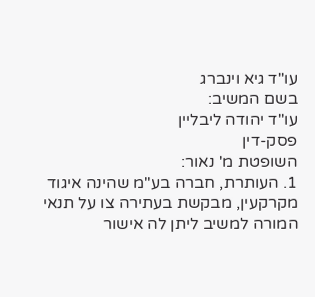עו"ד גיא וינברג
בשם המשיב:
עו"ד יהודה ליבליין
פסק-דין
השופטת מ' נאור:
1. העותרת, חברה בע"מ שהינה איגוד מקרקעין, מבקשת בעתירה צו על תנאי המורה למשיב ליתן לה אישור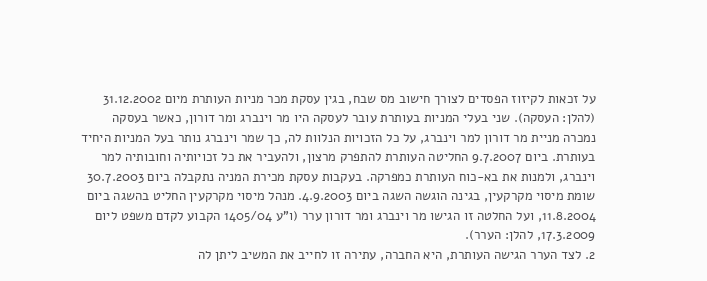על זכאות לקיזוז הפסדים לצורך חישוב מס שבח, בגין עסקת מכר מניות העותרת מיום 31.12.2002 (להלן: העסקה). שני בעלי המניות בעותרת עובר לעסקה היו מר וינברג ומר דורון, כאשר בעסקה נמכרה מניית מר דורון למר וינברג, על כל הזכויות הנלוות לה, כך שמר וינברג נותר בעל המניות היחיד בעותרת. ביום 9.7.2007 החליטה העותרת להתפרק מרצון, ולהעביר את כל זכויותיה וחובותיה למר וינברג, ולמנות את בא-כוח העותרת כמפרקה. בעקבות עסקת מכירת המניה נתקבלה ביום 30.7.2003 שומת מיסוי מקרקעין, בגינה הוגשה השגה ביום 4.9.2003. מנהל מיסוי מקרקעין החליט בהשגה ביום 11.8.2004, ועל החלטה זו הגישו מר וינברג ומר דורון ערר (ו"ע 1405/04 הקבוע לקדם משפט ליום 17.3.2009, להלן: הערר).
2. לצד הערר הגישה העותרת, היא החברה, עתירה זו לחייב את המשיב ליתן לה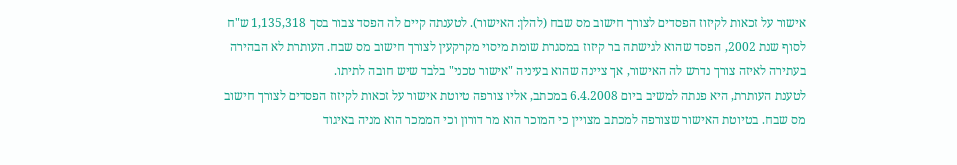אישור על זכאות לקיזוז הפסדים לצורך חישוב מס שבח (להלן: האישור). לטענתה קיים לה הפסד צבור בסך 1,135,318 ש"ח לסוף שנת 2002, הפסד שהוא לגישתה בר קיזוז במסגרת שומת מיסוי מקרקעין לצורך חישוב מס שבח. העותרת לא הבהירה בעתירה לאיזה צורך נדרש לה האישור, אך ציינה שהוא בעיניה "אישור טכני" בלבד שיש חובה לתיתו.
לטענת העותרת, היא פנתה למשיב ביום 6.4.2008 במכתב, אליו צורפה טיוטת אישור על זכאות לקיזוז הפסדים לצורך חישוב מס שבח. בטיוטת האישור שצורפה למכתב מצויין כי המוכר הוא מר דורון וכי הממכר הוא מניה באיגוד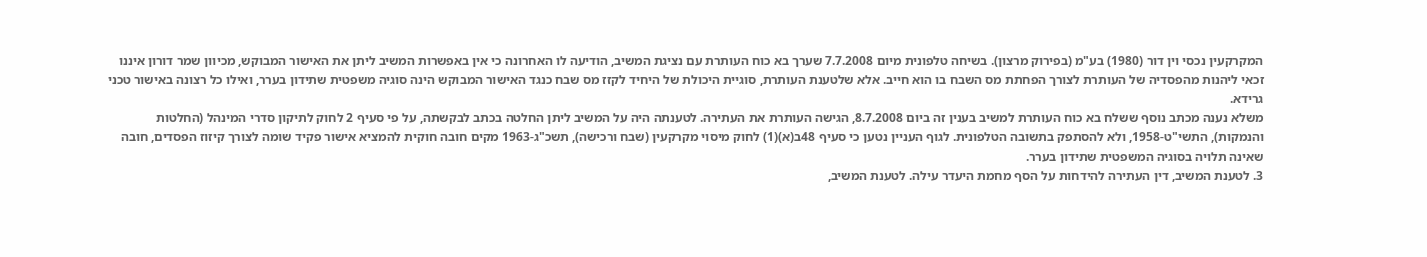המקרקעין נכסי וין דור (1980) בע"מ (בפירוק מרצון). בשיחה טלפונית מיום 7.7.2008 שערך בא כוח העותרת עם נציגת המשיב, הודיעה לו האחרונה כי אין באפשרות המשיב ליתן את האישור המבוקש, מכיוון שמר דורון איננו זכאי ליהנות מהפסדיה של העותרת לצורך הפחתת מס השבח בו הוא חייב. אלא שלטענת העותרת, סוגיית היכולת של היחיד לקזז מס שבח כנגד האישור המבוקש הינה סוגיה משפטית שתידון בערר, ואילו כל רצונה באישור טכני גרידא.
משלא נענה מכתב נוסף ששלח בא כוח העותרת למשיב בענין זה ביום 8.7.2008, הגישה העותרת את העתירה. לטענתה היה על המשיב ליתן החלטה בכתב לבקשתה, על פי סעיף 2 לחוק לתיקון סדרי המינהל (החלטות והנמקות), התשי"ט-1958, ולא להסתפק בתשובה הטלפונית. לגוף העניין נטען כי סעיף 48ב(א)(1) לחוק מיסוי מקרקעין (שבח ורכישה), תשכ"ג-1963 מקים חובה חוקית להמציא אישור פקיד שומה לצורך קיזוז הפסדים, חובה שאינה תלויה בסוגיה המשפטית שתידון בערר.
3. לטענת המשיב, דין העתירה להידחות על הסף מחמת היעדר עילה. לטענת המשיב,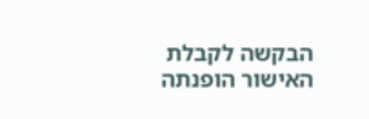הבקשה לקבלת האישור הופנתה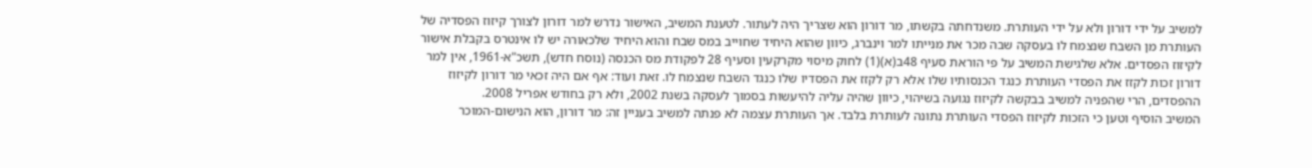למשיב על ידי דורון ולא על ידי העותרת. משנדחתה בקשתו, מר דורון הוא שצריך היה לעתור. לטענת המשיב, האישור נדרש למר דורון לצורך קיזוז הפסדיה של העותרת מן השבח שנצמח לו בעסקה שבה מכר את מנייתו למר וינברג, כיוון שהוא היחיד שחוייב במס שבח והוא היחיד שלכאורה יש לו אינטרס בקבלת אישור לקיזוז הפסדים. אלא שלגישת המשיב על פי הוראת סעיף 48ב(א)(1) לחוק מיסוי מקרקעין וסעיף 28 לפקודת מס הכנסה (נוסח חדש), תשכ"א-1961, אין למר דורון זכות לקזז את הפסדי העותרת כנגד הכנסותיו שלו אלא רק לקזז את הפסדיו שלו כנגד השבח שנצמח לו. זאת ועוד: אף אם היה זכאי מר דורון לקיזוז ההפסדים, הרי שהפניה למשיב בבקשה לקיזוז נגועה בשיהוי, כיוון שהיה עליה להיעשות בסמוך לעסקה בשנת 2002, ולא רק בחודש אפריל 2008.
המשיב הוסיף וטען כי הזכות לקיזוז הפסדי העותרת נתונה לעותרת בלבד. אך העותרת עצמה לא פנתה למשיב בעניין זה: מר דורון, הוא הנישום-המוכר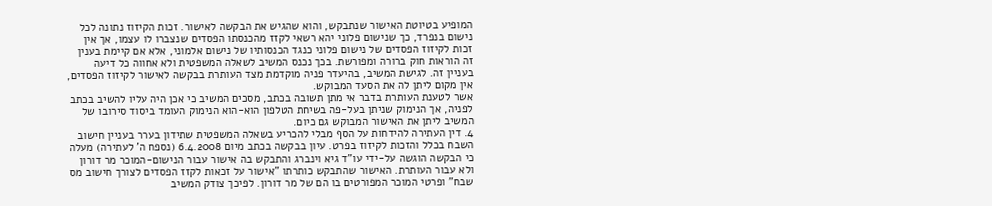המופיע בטיוטת האישור שנתבקש, והוא שהגיש את הבקשה לאישור. זכות הקיזוז נתונה לכל נישום בנפרד, כך שנישום פלוני יהא רשאי לקזז מהכנסתו הפסדים שנצברו לו עצמו, אך אין זכות לקיזוז הפסדים של נישום פלוני כנגד הכנסותיו של נישום אלמוני, אלא אם קיימת בענין זה הוראות חוק ברורה ומפורשת. בכך נכנס המשיב לשאלה המשפטית ולא אחווה כל דיעה בעניין זה. לגישת המשיב, בהיעדר פניה מוקדמת מצד העותרת בבקשה לאישור לקיזוז הפסדים, אין מקום ליתן לה את הסעד המבוקש.
אשר לטענת העותרת בדבר אי מתן תשובה בכתב, מסכים המשיב כי אכן היה עליו להשיב בכתב לפניה, אך הנימוק שניתן בעל-פה בשיחת הטלפון הוא-הוא הנימוק העומד ביסוד סירובו של המשיב ליתן את האישור המבוקש גם כיום.
4. דין העתירה להידחות על הסף מבלי להכריע בשאלה המשפטית שתידון בערר בעניין חישוב השבח בכלל והזכות לקיזוז בפרט. עיון בבקשה בכתב מיום 6.4.2008 (נספח ה' לעתירה) מעלה כי הבקשה הוגשה על-ידי עו"ד גיא וינברג והתבקש בה אישור עבור הנישום-המוכר מר דורון ולא עבור העותרת. האישור שהתבקש כותרתו "אישור על זכאות לקזז הפסדים לצורך חישוב מס שבח" ופרטי המוכר המפורטים בו הם של מר דורון. לפיכך צודק המשיב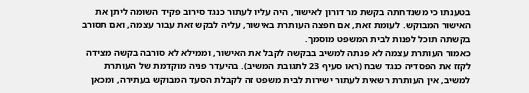בטענתו כי משנדחתה בקשת מר דורון לאישור, היה עליו לעתור כנגד סירוב פקיד השומה ליתן את האישור המבוקש. לעומת זאת, אם חפצה העותרת באישור, עליה לבקש זאת עבור עצמה, ואם תסורב בקשתה תוכל לפנות לבית המשפט מוסמך.
כאמור העותרת עצמה לא פנתה למשיב בבקשה לקבל את האישור, וממילא לא סורבה בקשה מצידה לקזז את הפסדיה כנגד שבח (ראו סעיף 23 לתגובת המשיב). בהיעדר פניה מוקדמת של העותרת למשיב, אין העותרת רשאית לעתור ישירות לבית משפט זה לקבלת הסעד המבוקש בעתירה, ומכאן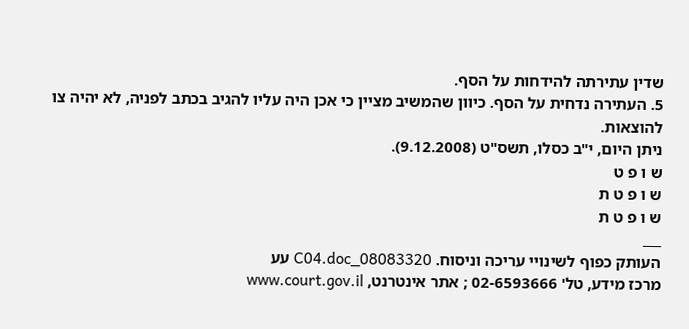שדין עתירתה להידחות על הסף.
5. העתירה נדחית על הסף. כיוון שהמשיב מציין כי אכן היה עליו להגיב בכתב לפניה, לא יהיה צו להוצאות.
ניתן היום, י"ב כסלו, תשס"ט (9.12.2008).
ש ו פ ט
ש ו פ ט ת
ש ו פ ט ת
___
העותק כפוף לשינויי עריכה וניסוח. 08083320_C04.doc עע
מרכז מידע, טל' 02-6593666 ; אתר אינטרנט, www.court.gov.il